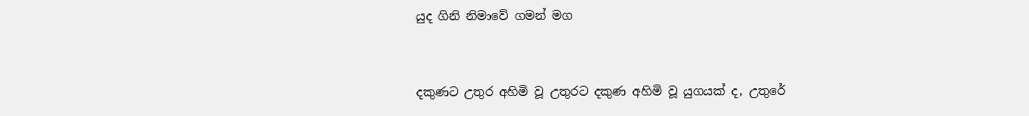යුද ගිනි නිමාවේ ගමන් මග


දකුණට උතුර අහිමි වූ උතුරට දකුණ අහිමි වූ යුගයක් ද, උතුරේ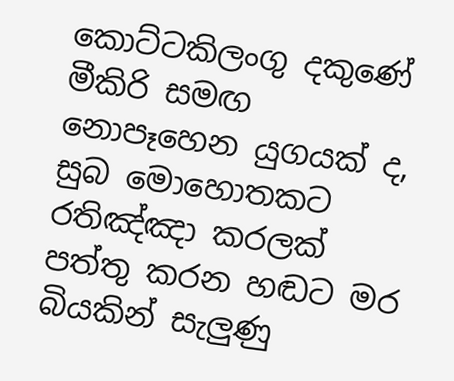කොට්ටකිලංගු දකුණේ මීකිරි සමඟ නොපෑහෙන යුගයක් ද, සුබ මොහොතකට රතිඤ්ඤා කරලක් පත්තු කරන හඬට මර බියකින් සැලු‍ණු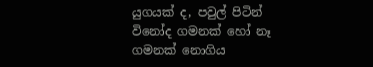යුගයක් ද, පවුල් පිටින් විනෝද ගමනක් හෝ නෑ ගමනක් නොගිය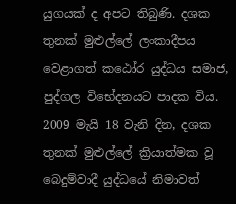යුගයක් ද අපට තිබුණි. දශක තුනක් මුළුල්ලේ ලංකාදීපය වෙළාගත් කඨෝර යුද්ධය සමාජ, පුද්ගල විභේදනයට පාදක විය. 2009 මැයි 18 වැනි දින, දශක තුනක් මුළුල්ලේ ක්‍රියාත්මක වූ බෙදුම්වාදී යුද්ධයේ නිමාවත්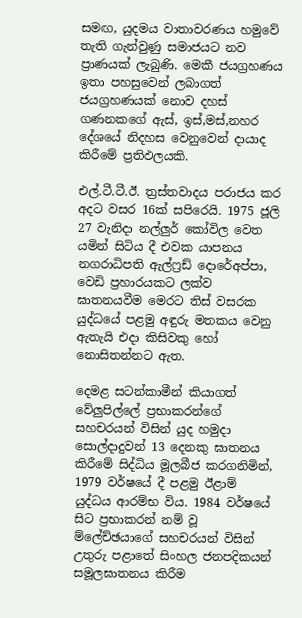සමඟ, යුදමය වාතාවරණය හමුවේ තැති ගැන්වුණු සමාජයට නව ප්‍රාණයක් ලැබුණි. මෙකී ජයග්‍රහණය ඉතා පහසුවෙන් ලබාගත් ජයග්‍රහණයක් නොව දහස් ගණනකගේ ඇස්, ඉස්,මස්,නහර දේශයේ නිදහස වෙනුවෙන් දායාද කිරීමේ ප්‍රතිඵලයකි.

එල්.ටී.ටී.ඊ. ත්‍රස්තවාදය පරාජය කර අදට වසර 16ක් සපිරෙයි. 1975 ජූලි 27 වැනිදා නල්ලු‍ර් කෝවිල වෙත යමින් සිටිය දී එවක යාපනය නගරාධිපති ඇල්ෆ්‍රඩ් දොරේඅප්පා, වෙඩි ප්‍රහාරයකට ලක්ව ඝාතනයවීම මෙරට තිස් වසරක යුද්ධයේ පළමු අඳුරු මතකය වෙනු ඇතැයි එදා කිසිවකු හෝ නොසිතන්නට ඇත.

දෙමළ සටන්කාමීන් කියාගත් වේලු‍පිල්ලේ ප්‍රභාකරන්ගේ සහචරයන් විසින් යුද හමුදා සොල්දාදුවන් 13 දෙනකු ඝාතනය කිරීමේ සිද්ධිය මූලබීජ කරගනිමින්, 1979 වර්ෂයේ දී පළමු ඊළාම් යුද්ධය ආරම්භ විය. 1984 වර්ෂයේ සිට ප්‍රභාකරන් නම් වූ ම්ලේච්ඡයාගේ සහචරයන් විසින් උතුරු පළාතේ සිංහල ජනපදිකයන් සමූලඝාතනය කිරීම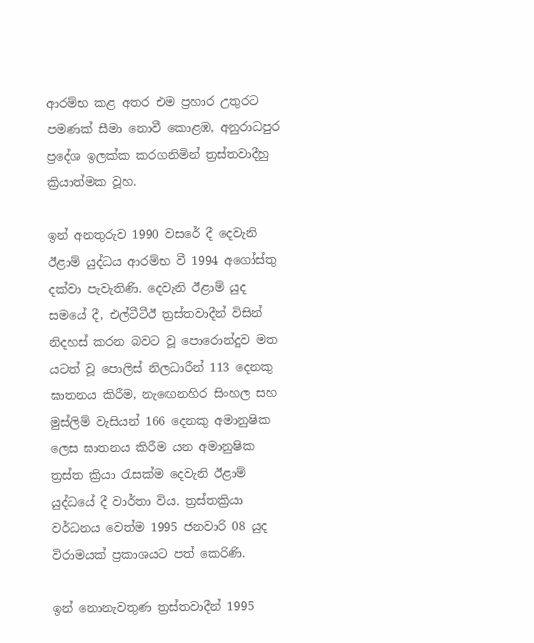ආරම්භ කළ අතර එම ප්‍රහාර උතුරට පමණක් සීමා නොවී කොළඹ, අනුරාධපුර ප්‍රදේශ ඉලක්ක කරගනිමින් ත්‍රස්තවාදීහු ක්‍රියාත්මක වූහ.

ඉන් අනතුරුව 1990 වසරේ දී දෙවැනි ඊළාම් යුද්ධය ආරම්භ වී 1994 අගෝස්තු දක්වා පැවැතිණි. දෙවැනි ඊළාම් යුද සමයේ දී, එල්ටීටීඊ ත්‍රස්තවාදීන් විසින් නිදහස් කරන බවට වූ පොරොන්දුව මත යටත් වූ පොලිස් නිලධාරීන් 113 දෙනකු ඝාතනය කිරීම, නැඟෙනහිර සිංහල සහ මුස්ලිම් වැසියන් 166 දෙනකු අමානුෂික ලෙස ඝාතනය කිරීම යන අමානුෂික ත්‍රස්ත ක්‍රියා රැසක්ම දෙවැනි ඊළාම් යුද්ධයේ දී වාර්තා විය. ත්‍රස්තක්‍රියා වර්ධනය වෙත්ම 1995 ජනවාරි 08 යුද විරාමයක් ප්‍රකාශයට පත් කෙරිණි.

ඉන් නොනැවතුණ ත්‍රස්තවාදීන් 1995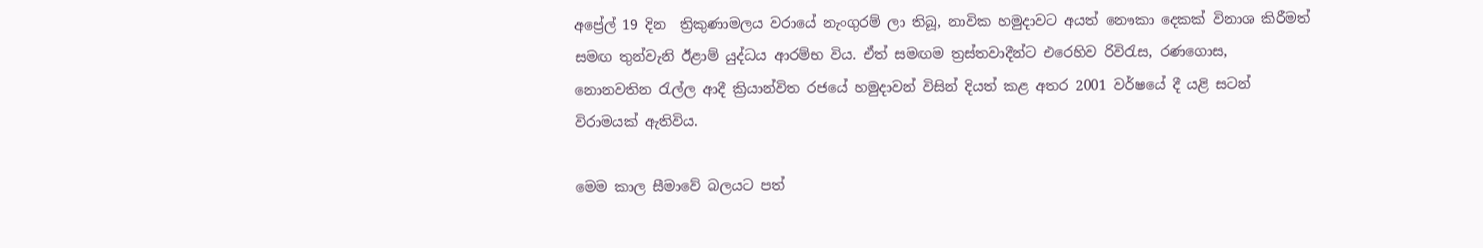අප්‍රේල් 19 දින  ත්‍රිකුණාමලය වරායේ නැංගුරම් ලා තිබූ, නාවික හමුදාවට අයත් නෞකා දෙකක් විනාශ කිරීමත් සමඟ තුන්වැනි ඊළාම් යුද්ධය ආරම්භ විය. ඒත් සමඟම ත්‍රස්තවාදීන්ට එරෙහිව රිවිරැස, රණගොස, නොනවතින රැල්ල ආදී ක්‍රියාන්විත රජයේ හමුදාවන් විසින් දියත් කළ අතර 2001 වර්ෂයේ දී යළි සටන් විරාමයක් ඇතිවිය.

මෙම කාල සීමාවේ බලයට පත්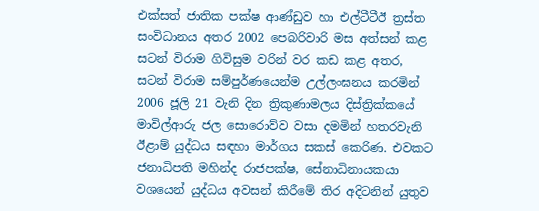එක්සත් ජාතික පක්ෂ ආණ්ඩුව හා එල්ටීටීඊ ත්‍රස්ත සංවිධානය අතර 2002 පෙබරිවාරි මස අත්සන් කළ සටන් විරාම ගිවිසුම වරින් වර කඩ කළ අතර, සටන් විරාම සම්පුර්ණයෙන්ම උල්ලංඝනය කරමින් 2006 ජූලි 21 වැනි දින ත්‍රිකුණාමලය දිස්ත්‍රික්කයේ මාවිල්ආරු ජල සොරොව්ව වසා දමමින් හතරවැනි ඊළාම් යුද්ධය සඳහා මාර්ගය සකස් කෙරිණ. එවකට ජනාධිපති මහින්ද රාජපක්ෂ, සේනාධිනායකයා වශයෙන් යුද්ධය අවසන් කිරීමේ තිර අදිටනින් යුතුව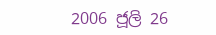2006 ජූලි 26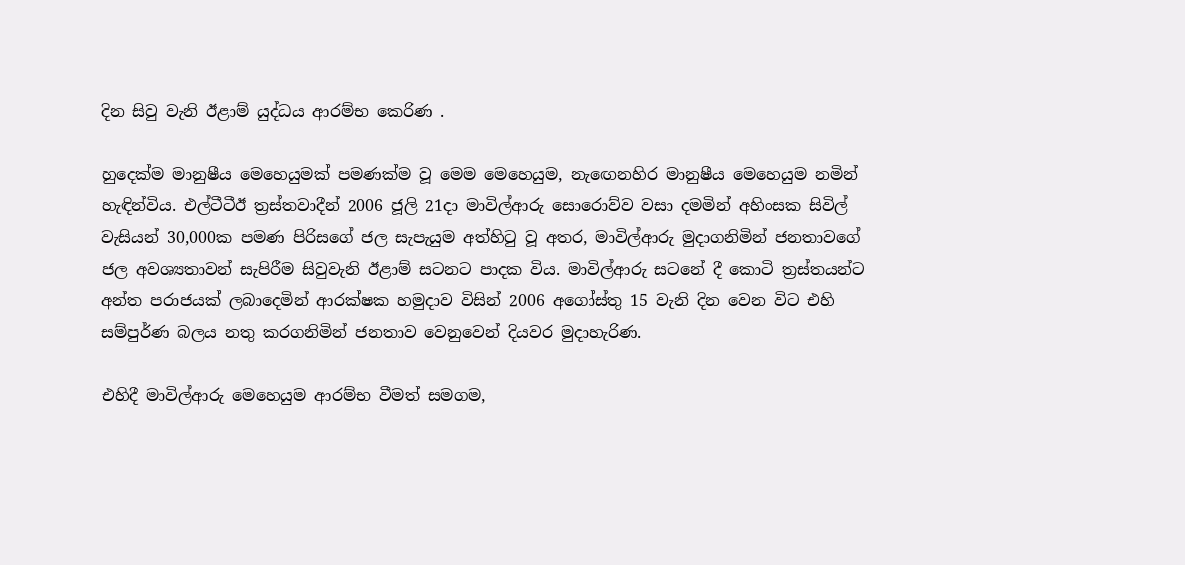දින සිවු වැනි ඊළාම් යුද්ධය ආරම්භ කෙරිණ .

හුදෙක්ම මානුෂීය මෙහෙයුමක් පමණක්ම වූ මෙම මෙහෙයුම, නැඟෙනහිර මානුෂීය මෙහෙයුම නමින් හැඳින්විය. එල්ටීටීඊ ත්‍රස්තවාදීන් 2006 ජූලි 21දා මාවිල්ආරු සොරොව්ව වසා දමමින් අහිංසක සිවිල් වැසියන් 30,000ක පමණ පිරිසගේ ජල සැපැයුම අත්හිටු වූ අතර, මාවිල්ආරු මුදාගනිමින් ජනතාවගේ ජල අවශ්‍යතාවන් සැපිරීම සිවුවැනි ඊළාම් සටනට පාදක විය. මාවිල්ආරු සටනේ දී කොටි ත්‍රස්තයන්ට අන්ත පරාජයක් ලබාදෙමින් ආරක්ෂක හමුදාව විසින් 2006 අගෝස්තු 15 වැනි දින වෙන විට එහි සම්පුර්ණ බලය නතු කරගනිමින් ජනතාව වෙනුවෙන් දියවර මුදාහැරිණ.

එහිදී මාවිල්ආරු මෙහෙයුම ආරම්භ වීමත් සමගම,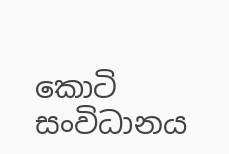කොටි සංවිධානය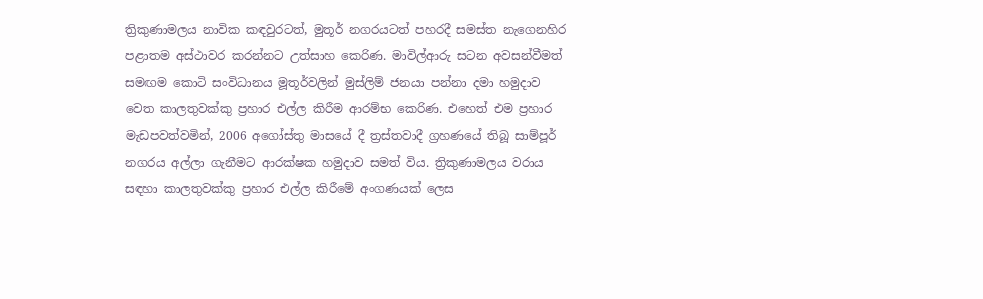ත්‍රිකුණාමලය නාවික කඳවුරටත්, මුතූර් නගරයටත් පහරදී සමස්ත නැගෙනහිර පළාතම අස්‌ථාවර කරන්නට උත්සාහ කෙරිණ. මාවිල්ආරු සටන අවසන්වීමත් සමඟම කොටි සංවිධානය මූතූර්වලින් මුස්‌ලිම් ජනයා පන්නා දමා හමුදාව වෙත කාලතුවක්කු ප්‍රහාර එල්ල කිරීම ආරම්භ කෙරිණ. එහෙත් එම ප්‍රහාර මැඩපවත්වමින්, 2006 අගෝස්තු මාසයේ දී ත්‍රස්තවාදී ග්‍රහණයේ තිබූ සාම්පූර් නගරය අල්ලා ගැනීමට ආරක්ෂක හමුදාව සමත් විය. ත්‍රිකුණාමලය වරාය සඳහා කාලතුවක්කු ප්‍රහාර එල්ල කිරීමේ අංගණයක් ලෙස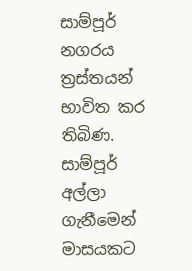සාම්පූර් නගරය ත්‍රස්තයන් භාවිත කර තිබිණ. සාම්පූර් අල්ලා ගැනීමෙන් මාසයකට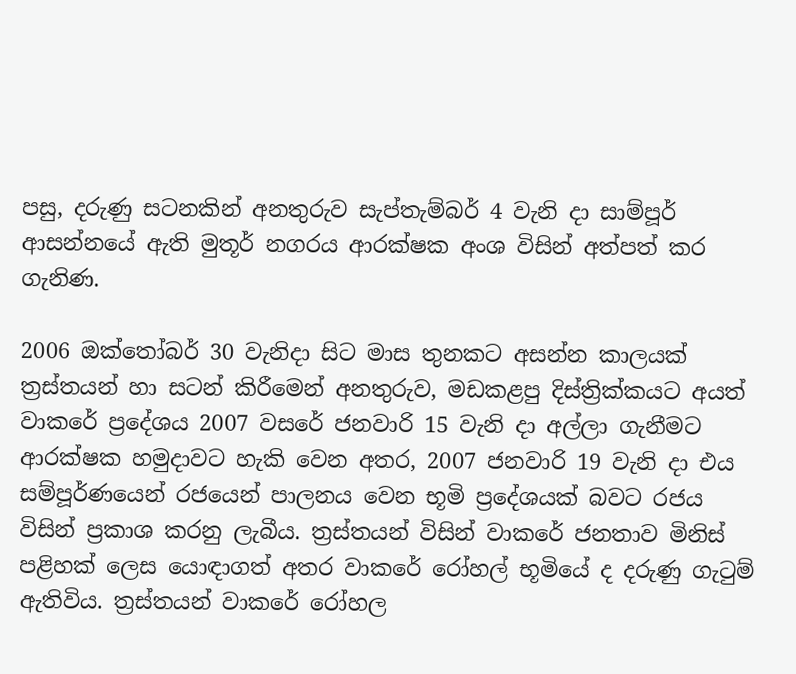පසු, දරුණු සටනකින් අනතුරුව සැප්තැම්බර් 4 වැනි දා සාම්පූර් ආසන්නයේ ඇති මුතූර් නගරය ආරක්ෂක අංශ විසින් අත්පත් කර ගැනිණ.

2006 ඔක්තෝබර් 30 වැනිදා සිට මාස තුනකට අසන්න කාලයක් ත්‍රස්තයන් හා සටන් කිරීමෙන් අනතුරුව, මඩකළපු දිස්ත්‍රික්කයට අයත් වාකරේ ප්‍රදේශය 2007 වසරේ ජනවාරි 15 වැනි දා අල්ලා ගැනීමට ආරක්ෂක හමුදාවට හැකි වෙන අතර, 2007 ජනවාරි 19 වැනි දා එය සම්පූර්ණයෙන් රජයෙන් පාලනය වෙන භූමි ප්‍රදේශයක් බවට රජය විසින් ප්‍රකාශ කරනු ලැබීය. ත්‍රස්තයන් විසින් වාකරේ ජනතාව මිනිස් පළිහක් ලෙස යොඳාගත් අතර වාකරේ රෝහල් භූමියේ ද දරුණු ගැටුම් ඇතිවිය. ත්‍රස්තයන් වාකරේ රෝහල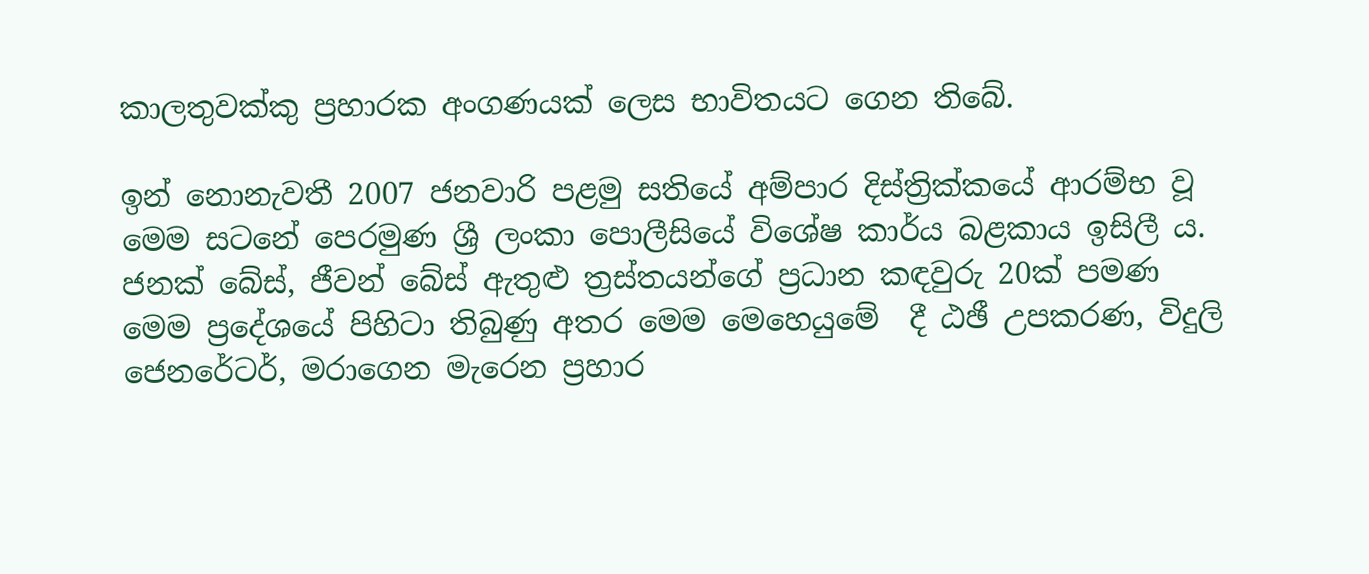කාලතුවක්කු ප්‍රහාරක අංගණයක් ලෙස භාවිතයට ගෙන තිබේ.

ඉන් නොනැවතී 2007 ජනවාරි පළමු සතියේ අම්පාර දිස්ත්‍රික්කයේ ආරම්භ වූ මෙම සටනේ පෙරමුණ ශ්‍රී ලංකා පොලීසියේ විශේෂ කාර්ය බළකාය ඉසිලී ය. ජනක් බේස්, ජීවන් බේස් ඇතුළු ත්‍රස්තයන්ගේ ප්‍රධාන කඳවුරු 20ක් පමණ මෙම ප්‍රදේශයේ පිහිටා තිබුණු අතර මෙම මෙහෙයුමේ  දී ඨඡී උපකරණ, විදුලි ජෙනරේටර්, මරාගෙන මැරෙන ප්‍රහාර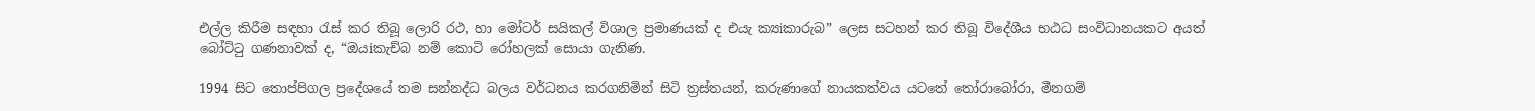එල්ල කිරීම සඳහා රැස් කර තිබූ ලොරි රථ, හා මෝටර් සයිකල් විශාල ප්‍රමාණයක් ද එයැ ක්‍යiකාරුබ” ලෙස සටහන් කර තිබූ විදේශීය භඨධ සංවිධානයකට අයත් බෝට්ටු ගණනාවක් ද, “ඔයiකැච්බ නම් කොටි රෝහලක් සොයා ගැනිණ.

1994 සිට තොප්පිගල ප්‍රදේශයේ තම සන්නද්ධ බලය වර්ධනය කරගනිමින් සිටි ත්‍රස්තයන්, කරුණාගේ නායකත්වය යටතේ තෝරාබෝරා, මීනගම්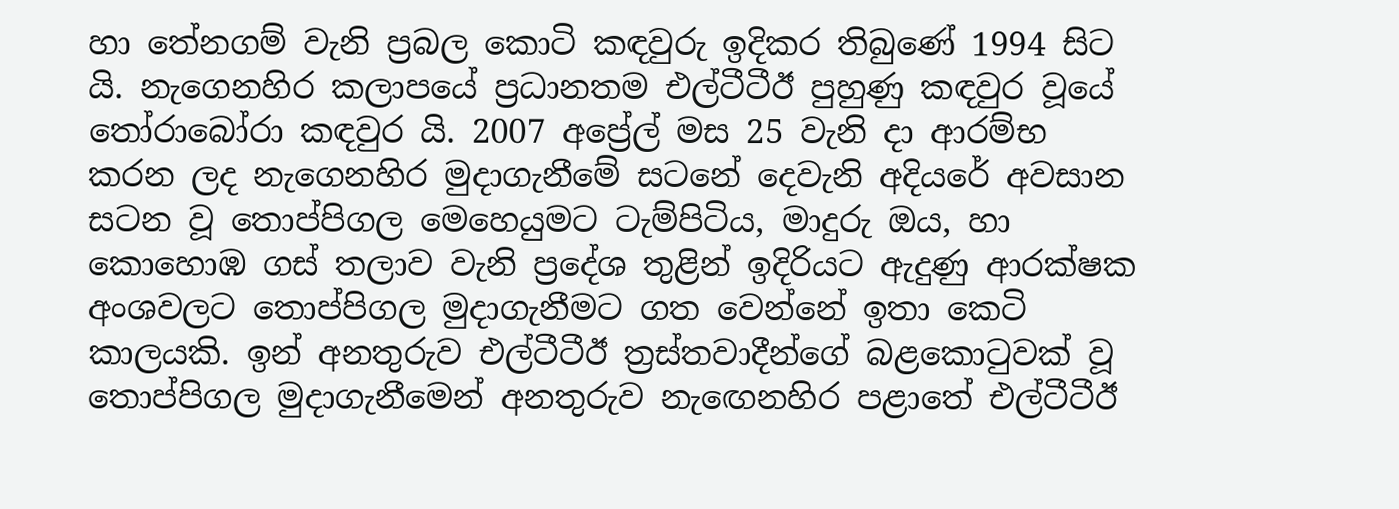හා තේනගම් වැනි ප්‍රබල කොටි කඳවුරු ඉදිකර තිබුණේ 1994 සිට යි. නැගෙනහිර කලාපයේ ප්‍රධානතම එල්ටීටීඊ පුහුණු කඳවුර වූයේ තෝරාබෝරා කඳවුර යි. 2007 අප්‍රේල් මස 25 වැනි දා ආරම්භ කරන ලද නැගෙනහිර මුදාගැනීමේ සටනේ දෙවැනි අදියරේ අවසාන සටන වූ තොප්පිගල මෙහෙයුමට ටැම්පිටිය, මාදුරු ඔය, හා කොහොඹ ගස් තලාව වැනි ප්‍රදේශ තුළින් ඉදිරියට ඇදුණු ආරක්ෂක අංශවලට තොප්පිගල මුදාගැනීමට ගත වෙන්නේ ඉතා කෙටි කාලයකි. ඉන් අනතුරුව එල්ටීටීඊ ත්‍රස්තවාදීන්ගේ බළකොටුවක් වූ තොප්පිගල මුදාගැනීමෙන් අනතුරුව නැඟෙනහිර පළාතේ එල්ටීටීඊ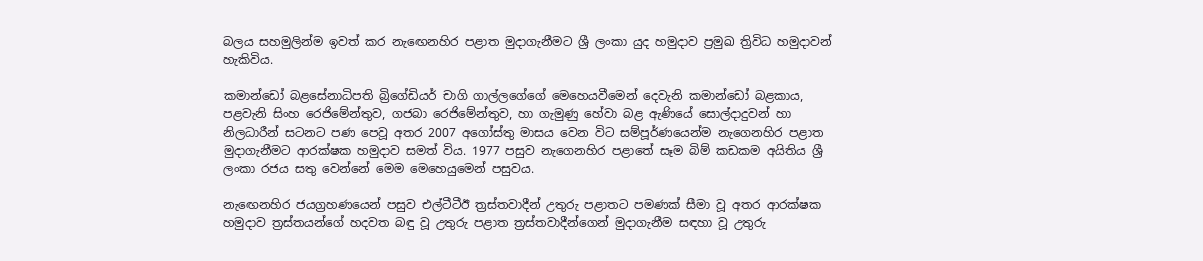බලය සහමුලින්ම ඉවත් කර නැඟෙනහිර පළාත මුදාගැනීමට ශ්‍රී ලංකා යුද හමුදාව ප්‍රමුඛ ත්‍රිවිධ හමුදාවන් හැකිවිය.

කමාන්ඩෝ බළසේනාධිපති බ්‍රිගේඩියර් චාගි ගාල්ලගේගේ මෙහෙයවීමෙන් දෙවැනි කමාන්ඩෝ බළකාය, පළවැනි සිංහ රෙජිමේන්තුව, ගජබා රෙජිමේන්තුව, හා ගැමුණු හේවා බළ ඇණියේ සොල්දාදුවන් හා නිලධාරීන් සටනට පණ පෙවූ අතර 2007 අගෝස්තු මාසය වෙන විට සම්පූර්ණයෙන්ම නැගෙනහිර පළාත මුදාගැනීමට ආරක්ෂක හමුදාව සමත් විය. 1977 පසුව නැගෙනහිර පළාතේ සෑම බිම් කඩකම අයිතිය ශ්‍රී ලංකා රජය සතු වෙන්නේ මෙම මෙහෙයුමෙන් පසුවය.

නැඟෙනහිර ජයග්‍රහණයෙන් පසුව එල්ටීටීඊ ත්‍රස්තවාදීන් උතුරු පළාතට පමණක් සීමා වූ අතර ආරක්ෂක හමුදාව ත්‍රස්තයන්ගේ හදවත බඳු වූ උතුරු පළාත ත්‍රස්තවාදීන්ගෙන් මුදාගැනීම සඳහා වූ උතුරු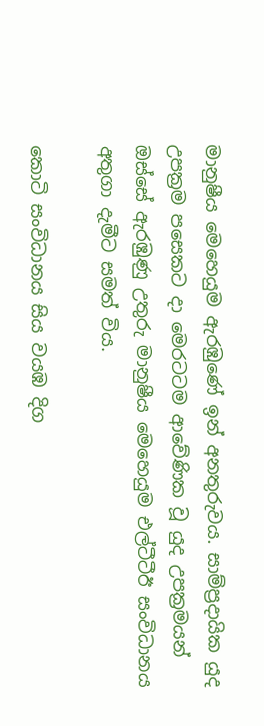මානුෂීය මෙහෙයුම ඇරඹුණේ ඉන් අනතුරුවය. සාම්ප්‍රදායික යුද උපක්‍රම පසෙකට දා මෙරටටම ආවේණික වූ යුද උපක්‍රමයන් ඔස්සේ ඇරඹුණු උතුරු මානුෂීය මෙහෙයුම එල්ටීටීඊ සංවිධානය අතුගා දැමීට සමත් විය.

කොටි සංවිධානය සිය වයඹ දිග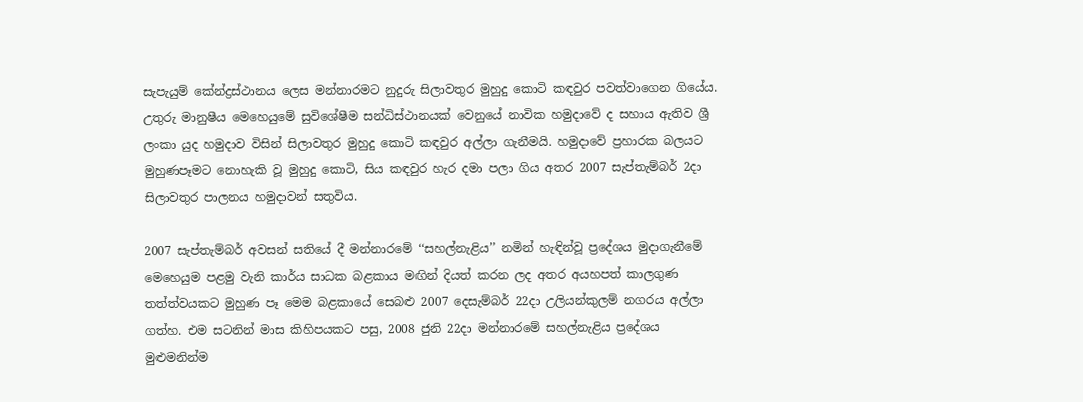සැපැයුම් කේන්ද්‍රස්‌ථානය ලෙස මන්නාරමට නුදුරු සිලාවතුර මුහුදු කොටි කඳවුර පවත්වාගෙන ගියේය. උතුරු මානුෂීය මෙහෙයුමේ සුවිශේෂීම සන්ධිස්ථානයක් වෙනුයේ නාවික හමුදාවේ ද සහාය ඇතිව ශ්‍රී ලංකා යුද හමුදාව විසින් සිලාවතුර මුහුදු කොටි කඳවුර අල්ලා ගැනීමයි. හමුදාවේ ප්‍රහාරක බලයට මුහුණපෑමට නොහැකි වූ මුහුදු කොටි, සිය කඳවුර හැර දමා පලා ගිය අතර 2007 සැප්තැම්බර් 2දා සිලාවතුර පාලනය හමුදාවන් සතුවිය.

2007 සැප්තැම්බර් අවසන් සතියේ දී මන්නාරමේ ‘‘සහල්නැළිය’’ නමින් හැඳින්වූ ප්‍රදේශය මුදාගැනීමේ මෙහෙයුම පළමු වැනි කාර්ය සාධක බළකාය මඟින් දියත් කරන ලද අතර අයහපත් කාලගුණ තත්ත්වයකට මුහුණ පෑ මෙම බළකායේ සෙබළු 2007 දෙසැම්බර් 22දා උලියන්කුලම් නගරය අල්ලා ගත්හ. එම සටනින් මාස කිහිපයකට පසු, 2008 ජුනි 22දා මන්නාරමේ සහල්නැළිය ප්‍රදේශය මුළුමනින්ම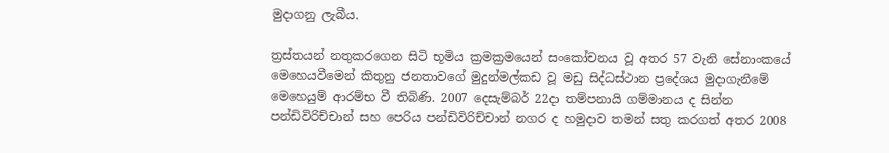මුදාගනු ලැබීය.

ත්‍රස්තයන් නතුකරගෙන සිටි භූමිය ක්‍රමක්‍රමයෙන් සංකෝචනය වූ අතර 57 වැනි සේනාංකයේ මෙහෙයවීමෙන් කිතුනු ජනතාවගේ මුදුන්මල්කඩ වූ මඩු සිද්ධස්‌ථාන ප්‍රදේශය මුදාගැනීමේ මෙහෙයුම් ආරම්භ වී තිබිණි. 2007 දෙසැම්බර් 22දා තම්පනායි ගම්මානය ද සින්න පන්ඩිවිරිච්චාන් සහ පෙරිය පන්ඩිවිරිච්චාන් නගර ද හමුදාව තමන් සතු කරගත් අතර 2008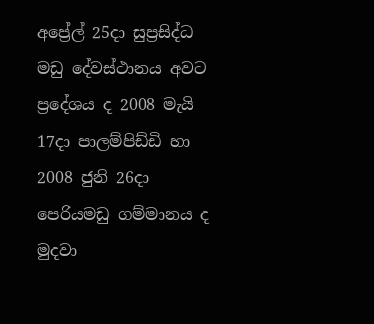අප්‍රේල් 25දා සුප්‍රසිද්ධ මඩු දේවස්‌ථානය අවට ප්‍රදේශය ද 2008 මැයි 17දා පාලම්පිඩ්ඩි හා 2008 ජුනි 26දා පෙරියමඩු ගම්මානය ද මුදවා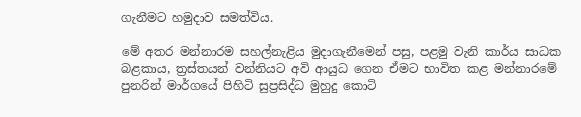ගැනීමට හමුදාව සමත්විය.

මේ අතර මන්නාරම සහල්නැළිය මුදාගැනීමෙන් පසු, පළමු වැනි කාර්ය සාධක බළකාය, ත්‍රස්‌තයන් වන්නියට අවි ආයුධ ගෙන ඒමට භාවිත කළ මන්නාරමේ පුනරින් මාර්ගයේ පිහිටි සුප්‍රසිද්ධ මුහුදු කොටි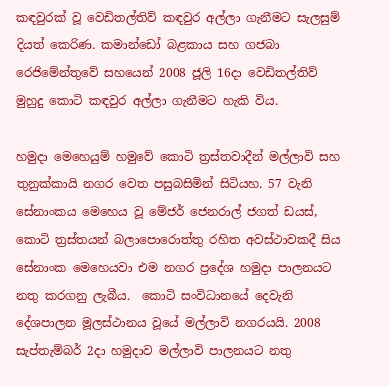කඳවුරක්‌ වූ වෙඩිතල්තිව් කඳවුර අල්ලා ගැනීමට සැලසුම් දියත් කෙරිණ. කමාන්ඩෝ බළකාය සහ ගජබා රෙජිමේන්තුවේ සහයෙන් 2008 ජූලි 16දා වෙඩිතල්තිව් මුහුදු කොටි කඳවුර අල්ලා ගැනීමට හැකි විය.

හමුදා මෙහෙයුම් හමුවේ කොටි ත්‍රස්තවාදීන් මල්ලාවි සහ තුනුක්කායි නගර වෙත පසුබසිමින් සිටියහ. 57 වැනි සේනාංකය මෙහෙය වූ මේජර් ජෙනරාල් ජගත් ඩයස්‌, කොටි ත්‍රස්‌තයන් බලාපොරොත්තු රහිත අවස්‌ථාවකදී සිය සේනාංක මෙහෙයවා එම නගර ප්‍රදේශ හමුදා පාලනයට නතු කරගනු ලැබීය.  කොටි සංවිධානයේ දෙවැනි දේශපාලන මූලස්ථානය වූයේ මල්ලාවි නගරයයි. 2008 සැප්තැම්බර් 2දා හමුදාව මල්ලාවි පාලනයට නතු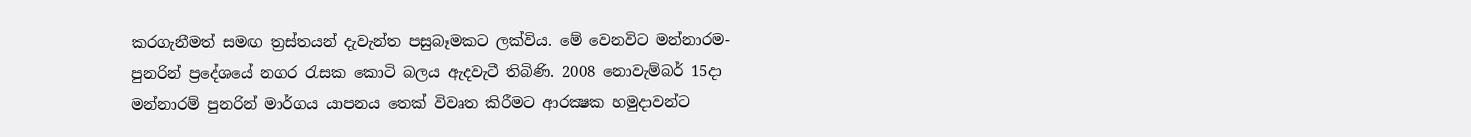කරගැනීමත් සමඟ ත්‍රස්තයන් දැවැන්ත පසුබෑමකට ලක්විය. මේ වෙනවිට මන්නාරම-පුනරින් ප්‍රදේශයේ නගර රැසක කොටි බලය ඇදවැටී තිබිණි. 2008 නොවැම්බර් 15දා මන්නාරම් පුනරින් මාර්ගය යාපනය තෙක්‌ විවෘත කිරීමට ආරක්‍ෂක හමුදාවන්ට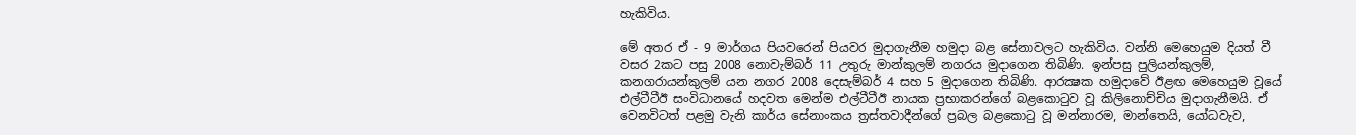හැකිවිය.

මේ අතර ඒ - 9 මාර්ගය පියවරෙන් පියවර මුදාගැනීම හමුදා බළ සේනාවලට හැකිවිය. වන්නි මෙහෙයුම දියත් වී වසර 2කට පසු 2008 නොවැම්බර් 11 උතුරු මාන්කුලම් නගරය මුදාගෙන තිබිණි. ඉන්පසු පුලියන්කුලම්, කනගරායන්කුලම් යන නගර 2008 දෙසැම්බර් 4 සහ 5 මුදාගෙන තිබිණි. ආරක්‍ෂක හමුදාවේ ඊළඟ මෙහෙයුම වූයේ එල්ටීටීඊ සංවිධානයේ හදවත මෙන්ම එල්ටීටීඊ නායක ප්‍රභාකරන්ගේ බළකොටුව වූ කිලිනොච්චිය මුදාගැනීමයි. ඒ වෙනවිටත් පළමු වැනි කාර්ය සේනාංකය ත්‍රස්තවාදීන්ගේ ප්‍රබල බළකොටු වූ මන්නාරම, මාන්තෙයි, යෝධවැව,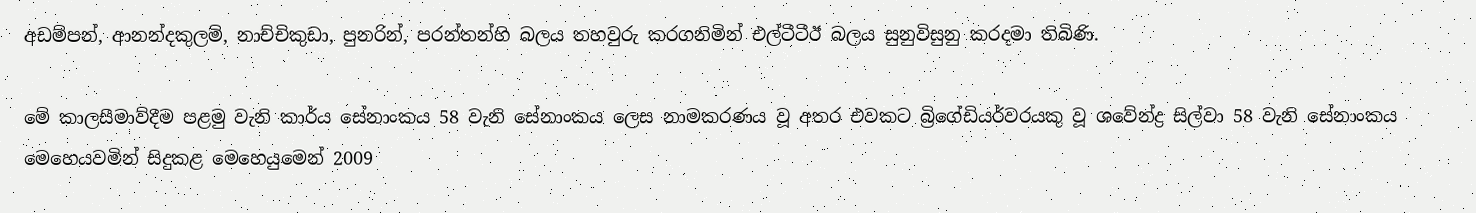අඩම්පන්, ආනන්දකුලම්, නාච්චිකුඩා, පුනරින්, පරන්තන්හි බලය තහවුරු කරගනිමින් එල්ටීටීඊ බලය සුනුවිසුනු කරදමා තිබිණි.

මේ කාලසීමාව්දීම පළමු වැනි කාර්ය සේනාංකය 58 වැනි සේනාංකය ලෙස නාමකරණය වූ අතර එවකට බ්‍රිගේඩියර්වරයකු වූ ශවේන්ද්‍ර සිල්වා 58 වැනි සේනාංකය මෙහෙයවමින් සිදුකළ මෙහෙයුමෙන් 2009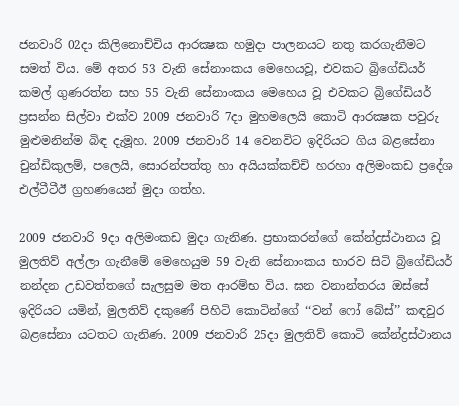ජනවාරි 02දා කිලිනොච්චිය ආරක්‍ෂක හමුදා පාලනයට නතු කරගැනීමට සමත් විය. මේ අතර 53 වැනි සේනාංකය මෙහෙයවූ, එවකට බ්‍රිගේඩියර් කමල් ගුණරත්න සහ 55 වැනි සේනාංකය මෙහෙය වූ එවකට බ්‍රිගේඩියර් ප්‍රසන්න සිල්වා එක්‌ව 2009 ජනවාරි 7දා මුහමලෙයි කොටි ආරක්‍ෂක පවුරු මුළුමනින්ම බිඳ දැමූහ. 2009 ජනවාරි 14 වෙනවිට ඉදිරියට ගිය බළසේනා චුන්ඩිකුලම්, පලෙයි, සොරන්පත්තු හා අයියක්‌කච්චි හරහා අලිමංකඩ ප්‍රදේශ එල්ටීටීඊ ග්‍රහණයෙන් මුදා ගත්හ.

2009 ජනවාරි 9දා අලිමංකඩ මුදා ගැනිණ. ප්‍රභාකරන්ගේ කේන්ද්‍රස්‌ථානය වූ මුලතිව් අල්ලා ගැනීමේ මෙහෙයුම 59 වැනි සේනාංකය භාරව සිටි බ්‍රිගේඩියර් නන්දන උඩවත්තගේ සැලසුම මත ආරම්භ විය. ඝන වනාන්තරය ඔස්‌සේ ඉදිරියට යමින්, මුලතිව් දකුණේ පිහිටි කොටින්ගේ ‘‘වන් ෆෝ බේස්‌’’ කඳවුර බළසේනා යටතට ගැනිණ. 2009 ජනවාරි 25දා මුලතිව් කොටි කේන්ද්‍රස්‌ථානය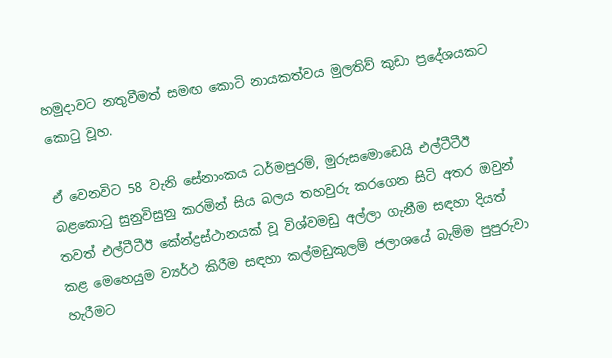හමුදාවට නතුවීමත් සමඟ කොටි නායකත්වය මුලතිව් කුඩා ප්‍රදේශයකට කොටු වූහ.

ඒ වෙනවිට 58 වැනි සේනාංකය ධර්මපුරම්, මුරුසමොඩෙයි එල්ටීටීඊ බළකොටු සුනුවිසුනු කරමින් සිය බලය තහවුරු කරගෙන සිටි අතර ඔවුන් තවත් එල්ටීටීඊ කේන්ද්‍රස්‌ථානයක් ‌වූ විශ්වමඩු අල්ලා ගැනීම සඳහා දියත් කළ මෙහෙයුම ව්‍යර්ථ කිරීම සඳහා කල්මඩුකුලම් ජලාශයේ බැම්ම පුපුරුවා හැරීමට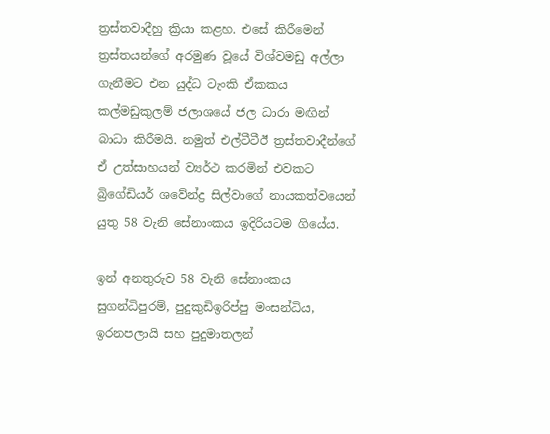ත්‍රස්තවාදීහු ක්‍රියා කළහ. එසේ කිරීමෙන් ත්‍රස්තයන්ගේ අරමුණ වූයේ විශ්වමඩු අල්ලා ගැනීමට එන යුද්ධ ටැංකි ඒකකය කල්මඩුකුලම් ජලාශයේ ජල ධාරා මඟින් බාධා කිරීමයි. නමුත් එල්ටීටීඊ ත්‍රස්තවාදීන්ගේ ඒ උත්සාහයන් ව්‍යර්ථ කරමින් එවකට බ්‍රිගේඩියර් ශවේන්ද්‍ර සිල්වාගේ නායකත්වයෙන් යුතු 58 වැනි සේනාංකය ඉදිරියටම ගියේය.

ඉන් අනතුරුව 58 වැනි සේනාංකය සුගන්ධිපුරම්, පුදුකුඩිඉරිප්පු මංසන්ධිය, ඉරනපලායි සහ පුදුමාතලන්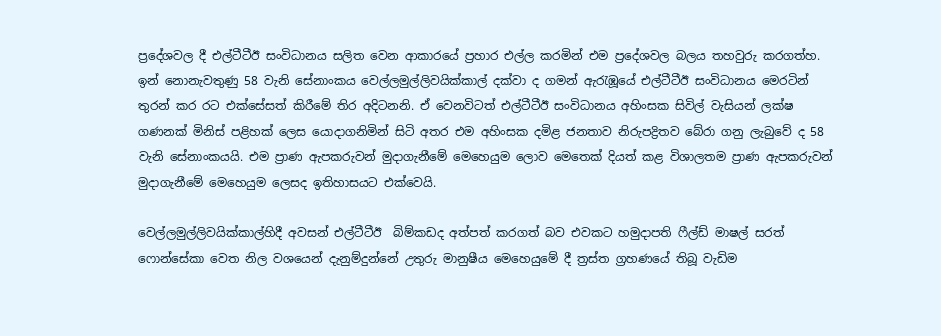ප්‍රදේශවල දී එල්ටීටීඊ සංවිධානය සලිත වෙන ආකාරයේ ප්‍රහාර එල්ල කරමින් එම ප්‍රදේශවල බලය තහවුරු කරගත්හ. ඉන් නොනැවතුණු 58 වැනි සේනාංකය වෙල්ලමුල්ලිවයික්කාල් දක්වා ද ගමන් ඇරැඹූයේ එල්ටීටීඊ සංවිධානය මෙරටින් තුරන් කර රට එක්සේසත් කිරීමේ තිර අදිටනනි. ඒ වෙනවිටත් එල්ටීටීඊ සංවිධානය අහිංසක සිවිල් වැසියන් ලක්ෂ ගණනක් මිනිස් පළිහක් ලෙස යොද‌ාගනිමින් සිටි අතර එම අහිංසක දමිළ ජනතාව නිරුපද්‍රිතව බේරා ගනු ලැබුවේ ද 58 වැනි සේනාංකයයි. එම ප්‍රාණ ඇපකරුවන් මුදාගැනීමේ මෙහෙයුම ලොව මෙතෙක් දියත් කළ විශාලතම ප්‍රාණ ඇපකරුවන් මුදාගැනීමේ මෙහෙයුම ලෙසද ඉතිහාසයට එක්වෙයි.

වෙල්ලමුල්ලිවයික්කාල්හිදී අවසන් එල්ටීටීඊ  බිම්කඩද අත්පත් කරගත් බව එවකට හමුදාපති ෆීල්ඩ් මාෂල් සරත් ෆොන්සේකා වෙත නිල වශයෙන් දැනුම්දුන්නේ උතුරු මානුෂීය මෙහෙයුමේ දී ත්‍රස්ත ග්‍රහණයේ තිබූ වැඩිම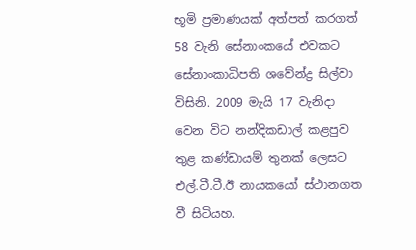භූමි ප්‍රමාණයක් අත්පත් කරගත් 58 වැනි සේනාංකයේ එවකට සේනාංකාධිපති ශවේන්ද්‍ර සිල්වා විසිනි. 2009 මැයි 17 වැනිදා වෙන විට නන්දිකඩාල් කළපුව තුළ කණ්ඩායම් තුනක් ලෙසට එල්.ටී.ටී.ඊ නායකයෝ ස්ථානගත වී සිටියහ.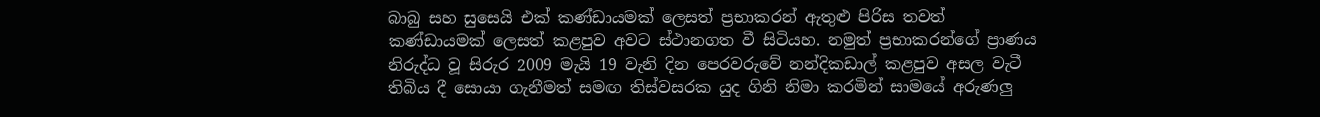බාබු සහ සුසෙයි එක් කණ්ඩායමක් ලෙසත් ප්‍රභාකරන් ඇතුළු පිරිස තවත් කණ්ඩායමක් ලෙසත් කළපුව අවට ස්ථානගත වී සිටියහ. නමුත් ප්‍රභාකරන්ගේ ප්‍රාණය නිරුද්ධ වූ සිරුර 2009 මැයි 19 වැනි දින පෙරවරුවේ නන්දිකඩාල් කළපුව අසල වැටී තිබිය දී සොයා ගැනීමත් සමඟ තිස්වසරක යුද ගිනි නිමා කරමින් සාමයේ අරුණලු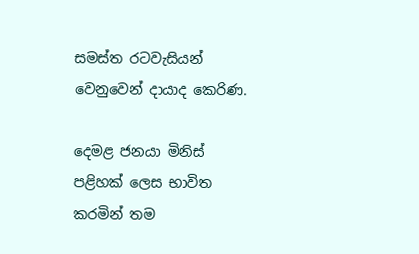සමස්ත රටවැසියන් වෙනුවෙන් දායාද කෙරිණ.

දෙමළ ජනයා මිනිස් පළිහක් ලෙස භාවිත කරමින් තම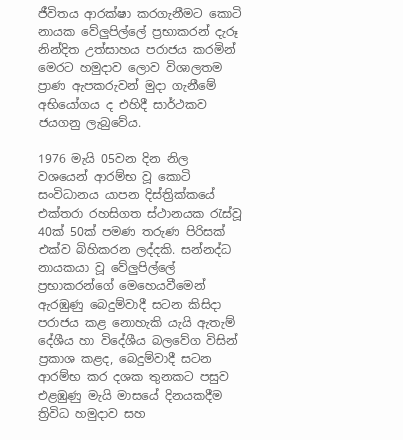ජීවිතය ආරක්ෂා කරගැනීමට කොටි නායක වේලු‍පිල්ලේ ප්‍රභාකරන් දැරූ නින්දිත උත්සාහය පරාජය කරමින් මෙරට හමුදාව ලොව විශාලතම ප්‍රාණ ඇපකරුවන් මුදා ගැනීමේ අභියෝගය ද එහිදී සාර්ථකව ජයගනු ලැබුවේය.

1976 මැයි 05වන දින නිල වශයෙන් ආරම්භ වූ කොටි සංවිධානය යාපන දිස්ත්‍රික්කයේ එක්තරා රහසිගත ස්ථානයක රැස්වූ 40ක් 50ක් පමණ තරුණ පිරිසක් එක්ව බිහිකරන ලද්දකි. සන්නද්ධ නායකයා වූ වේලු‍පිල්ලේ ප්‍රභාකරන්ගේ මෙහෙයවීමෙන් ඇරඹුණු බෙදුම්වාදී සටන කිසිදා පරාජය කළ නොහැකි යැයි ඇතැම් දේශීය හා විදේශීය බලවේග විසින් ප්‍රකාශ කළද, බෙදුම්වාදී සටන ආරම්භ කර දශක තුනකට පසුව එළඹුණු මැයි මාසයේ දිනයකදීම ත්‍රිවිධ හමුදාව සහ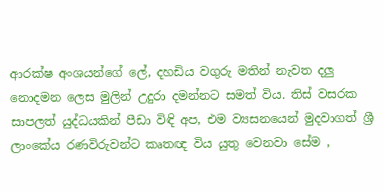ආරක්ෂ අංශයන්ගේ ලේ, දහඩිය වගුරු මතින් නැවත දලු නොදමන ලෙස මුලින් උදුරා දමන්නට සමත් විය. තිස් වසරක සාපලත් යුද්ධයකින් පීඩා විඳි අප, එම ව්‍යසනයෙන් මුදවාගත් ශ්‍රී ලාංකේය රණවිරුවන්ට කෘතඥ විය යුතු වෙනවා සේම ,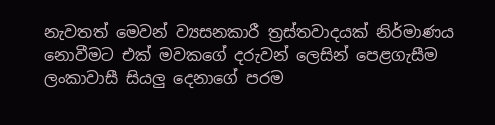නැවතත් මෙවන් ව්‍යසනකාරී ත්‍රස්තවාදයක් නිර්මාණය නොවීමට එක් මවකගේ දරුවන් ලෙසින් පෙළගැසීම ලංකාවාසී සියලු‍ දෙනාගේ පරම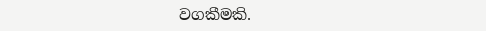වගකීමකි.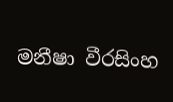මනීෂා වීරසිංහ